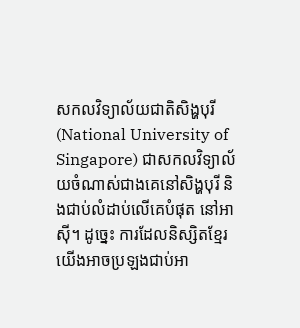សកលវិទ្យាល័យជាតិសិង្ហបុរី (National University of Singapore) ជាសកលវិទ្យាល័យចំណាស់ជាងគេនៅសិង្ហបុរី និងជាប់លំដាប់លើគេបំផុត នៅអាស៊ី។ ដូច្នេះ ការដែលនិស្សិតខ្មែរយើងអាចប្រឡងជាប់អា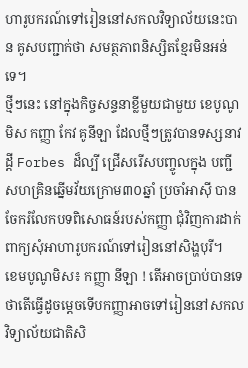ហារូបករណ៍ទៅរៀននៅសកលវិទ្យាល័យនេះបាន គូសបញ្ជាក់ថា សមត្ថភាពនិស្សិតខ្មែរមិនអន់ទេ។
ថ្មីៗនេះ នៅក្នុងកិច្ចសន្ទនាខ្លីមួយជាមួយ ខេបូណូមិស កញ្ញា កែវ គូនីឡា ដែលថ្មីៗត្រូវបានទស្សនាវដ្ដី Forbes ដ៏ល្បី ជ្រើសរើសបញ្ចូលក្នុង បញ្ជីសហគ្រិនឆ្នើមវ័យក្រោម៣០ឆ្នាំ ប្រចាំអាស៊ី បានចែករំលែកបទពិសោធន៍របស់កញ្ញា ជុំវិញការដាក់ពាក្យសុំអាហារូបករណ៍ទៅរៀននៅសិង្ហបុរី។
ខេមបូណូមិស៖ កញ្ញា នីឡា ! តើអាចប្រាប់បានទេ ថាតើធ្វើដូចម្ដេចទើបកញ្ញាអាចទៅរៀននៅសកលវិទ្យាល័យជាតិសិ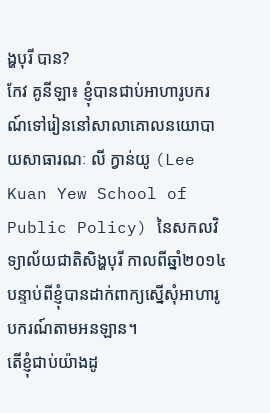ង្ហបុរី បាន?
កែវ គូនីឡា៖ ខ្ញុំបានជាប់អាហារូបករណ៍ទៅរៀននៅសាលាគោលនយោបាយសាធារណៈ លី ក្វាន់យូ (Lee Kuan Yew School of Public Policy) នៃសកលវិទ្យាល័យជាតិសិង្ហបុរី កាលពីឆ្នាំ២០១៤ បន្ទាប់ពីខ្ញុំបានដាក់ពាក្យស្នើសុំអាហារូបករណ៍តាមអនឡាន។
តើខ្ញុំជាប់យ៉ាងដូ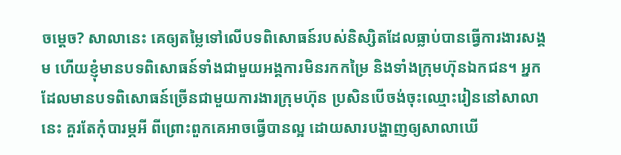ចម្ដេច? សាលានេះ គេឲ្យតម្លៃទៅលើបទពិសោធន៍របស់និស្សិតដែលធ្លាប់បានធ្វើការងារសង្គម ហើយខ្ញុំមានបទពិសោធន៍ទាំងជាមួយអង្គការមិនរកកម្រៃ និងទាំងក្រុមហ៊ុនឯកជន។ អ្នកដែលមានបទពិសោធន៍ច្រើនជាមួយការងារក្រុមហ៊ុន ប្រសិនបើចង់ចុះឈ្មោះរៀននៅសាលានេះ គួរតែកុំបារម្ភអី ពីព្រោះពួកគេអាចធ្វើបានល្អ ដោយសារបង្ហាញឲ្យសាលាឃើ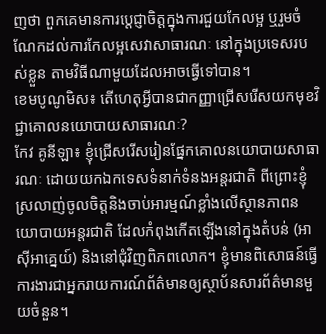ញថា ពួកគេមានការប្តេជ្ញាចិត្តក្នុងការជួយកែលម្អ ឬរួមចំណែកដល់ការកែលម្អសេវាសាធារណៈ នៅក្នុងប្រទេសរបស់ខ្លួន តាមវិធីណាមួយដែលអាចធ្វើទៅបាន។
ខេមបូណូមិស៖ តើហេតុអ្វីបានជាកញ្ញាជ្រើសរើសយកមុខវិជ្ជាគោលនយោបាយសាធារណៈ?
កែវ គូនីឡា៖ ខ្ញុំជ្រើសរើសរៀនផ្នែកគោលនយោបាយសាធារណៈ ដោយយកឯកទេសទំនាក់ទំនងអន្តរជាតិ ពីព្រោះខ្ញុំស្រលាញ់ចូលចិត្តនិងចាប់អារម្មណ៍ខ្លាំងលើស្ថានភាពនយោបាយអន្តរជាតិ ដែលកំពុងកើតឡើងនៅក្នុងតំបន់ (អាស៊ីអាគ្នេយ៍) និងនៅជុំវិញពិភពលោក។ ខ្ញុំមានពិសោធន៍ធ្វើការងារជាអ្នករាយការណ៍ព័ត៌មានឲ្យស្ថាប័នសារព័ត៌មានមួយចំនួន។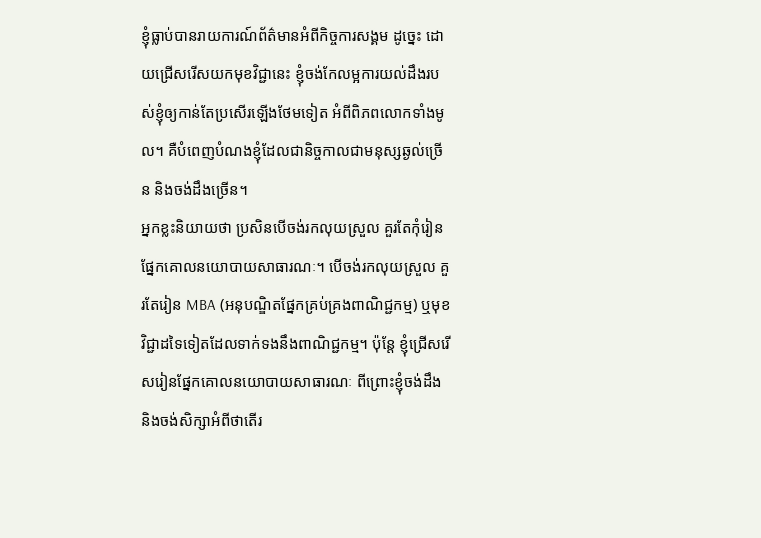ខ្ញុំធ្លាប់បានរាយការណ៍ព័ត៌មានអំពីកិច្ចការសង្គម ដូច្នេះ ដោយជ្រើសរើសយកមុខវិជ្ជានេះ ខ្ញុំចង់កែលម្អការយល់ដឹងរបស់ខ្ញុំឲ្យកាន់តែប្រសើរឡើងថែមទៀត អំពីពិភពលោកទាំងមូល។ គឺបំពេញបំណងខ្ញុំដែលជានិច្ចកាលជាមនុស្សឆ្ងល់ច្រើន និងចង់ដឹងច្រើន។
អ្នកខ្លះនិយាយថា ប្រសិនបើចង់រកលុយស្រួល គួរតែកុំរៀនផ្នែកគោលនយោបាយសាធារណៈ។ បើចង់រកលុយស្រួល គួរតែរៀន MBA (អនុបណ្ឌិតផ្នែកគ្រប់គ្រងពាណិជ្ជកម្ម) ឬមុខវិជ្ជាដទៃទៀតដែលទាក់ទងនឹងពាណិជ្ជកម្ម។ ប៉ុន្តែ ខ្ញុំជ្រើសរើសរៀនផ្នែកគោលនយោបាយសាធារណៈ ពីព្រោះខ្ញុំចង់ដឹង និងចង់សិក្សាអំពីថាតើរ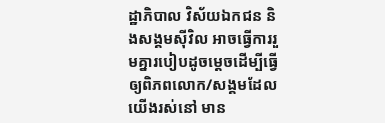ដ្ឋាភិបាល វិស័យឯកជន និងសង្គមស៊ីវិល អាចធ្វើការរួមគ្នារបៀបដូចម្ដេចដើម្បីធ្វើឲ្យពិភពលោក/សង្គមដែលយើងរស់នៅ មាន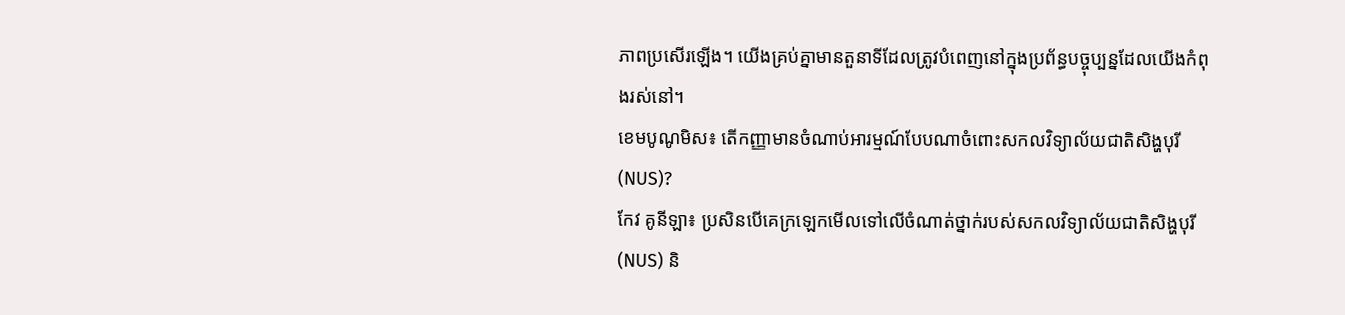ភាពប្រសើរឡើង។ យើងគ្រប់គ្នាមានតួនាទីដែលត្រូវបំពេញនៅក្នុងប្រព័ន្ធបច្ចុប្បន្នដែលយើងកំពុងរស់នៅ។
ខេមបូណូមិស៖ តើកញ្ញាមានចំណាប់អារម្មណ៍បែបណាចំពោះសកលវិទ្យាល័យជាតិសិង្ហបុរី (NUS)?
កែវ គូនីឡា៖ ប្រសិនបើគេក្រឡេកមើលទៅលើចំណាត់ថ្នាក់របស់សកលវិទ្យាល័យជាតិសិង្ហបុរី (NUS) និ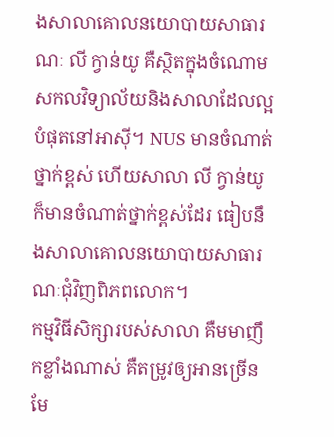ងសាលាគោលនយោបាយសាធារណៈ លី ក្វាន់យូ គឺស្ថិតក្នុងចំណោមសកលវិទ្យាល័យនិងសាលាដែលល្អបំផុតនៅអាស៊ី។ NUS មានចំណាត់ថ្នាក់ខ្ពស់ ហើយសាលា លី ក្វាន់យូ ក៏មានចំណាត់ថ្នាក់ខ្ពស់ដែរ ធៀបនឹងសាលាគោលនយោបាយសាធារណៈជុំវិញពិភពលោក។
កម្មវិធីសិក្សារបស់សាលា គឺមមាញឹកខ្លាំងណាស់ គឺតម្រូវឲ្យអានច្រើនមែ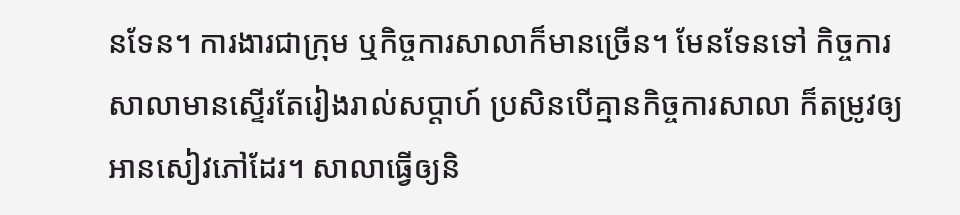នទែន។ ការងារជាក្រុម ឬកិច្ចការសាលាក៏មានច្រើន។ មែនទែនទៅ កិច្ចការសាលាមានស្ទើរតែរៀងរាល់សប្ដាហ៍ ប្រសិនបើគ្មានកិច្ចការសាលា ក៏តម្រូវឲ្យអានសៀវភៅដែរ។ សាលាធ្វើឲ្យនិ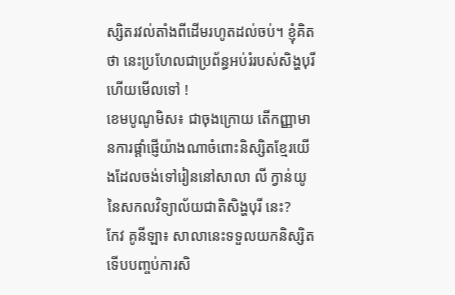ស្សិតរវល់តាំងពីដើមរហូតដល់ចប់។ ខ្ញុំគិតថា នេះប្រហែលជាប្រព័ន្ធអប់រំរបស់សិង្ហបុរីហើយមើលទៅ !
ខេមបូណូមិស៖ ជាចុងក្រោយ តើកញ្ញាមានការផ្ដាំផ្ញើយ៉ាងណាចំពោះនិស្សិតខ្មែរយើងដែលចង់ទៅរៀននៅសាលា លី ក្វាន់យូ នៃសកលវិទ្យាល័យជាតិសិង្ហបុរី នេះ?
កែវ គូនីឡា៖ សាលានេះទទួលយកនិស្សិតទើបបញ្ចប់ការសិ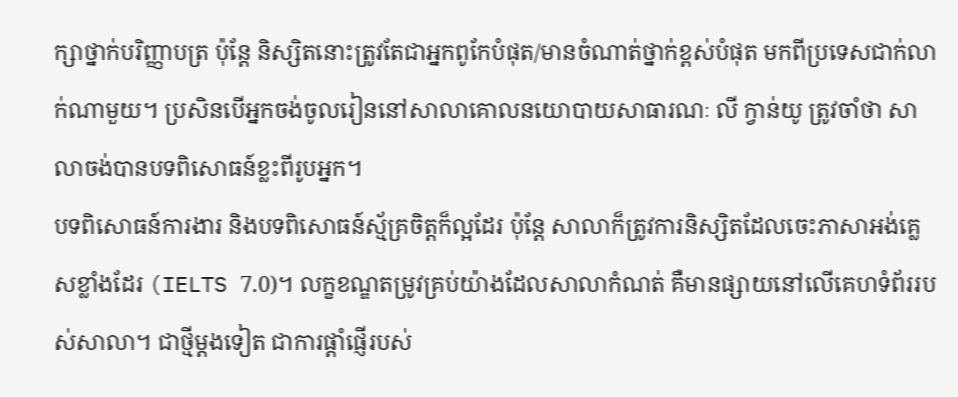ក្សាថ្នាក់បរិញ្ញាបត្រ ប៉ុន្តែ និស្សិតនោះត្រូវតែជាអ្នកពូកែបំផុត/មានចំណាត់ថ្នាក់ខ្ពស់បំផុត មកពីប្រទេសជាក់លាក់ណាមួយ។ ប្រសិនបើអ្នកចង់ចូលរៀននៅសាលាគោលនយោបាយសាធារណៈ លី ក្វាន់យូ ត្រូវចាំថា សាលាចង់បានបទពិសោធន៍ខ្លះពីរូបអ្នក។
បទពិសោធន៍ការងារ និងបទពិសោធន៍ស្ម័គ្រចិត្តក៏ល្អដែរ ប៉ុន្តែ សាលាក៏ត្រូវការនិស្សិតដែលចេះភាសាអង់គ្លេសខ្លាំងដែរ (IELTS 7.0)។ លក្ខខណ្ឌតម្រូវគ្រប់យ៉ាងដែលសាលាកំណត់ គឺមានផ្សាយនៅលើគេហទំព័ររបស់សាលា។ ជាថ្មីម្ដងទៀត ជាការផ្ដាំផ្ញើរបស់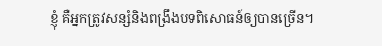ខ្ញុំ គឺអ្នកត្រូវសន្សំនិងពង្រឹងបទពិសោធន៍ឲ្យបានច្រើន។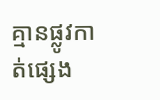គ្មានផ្លូវកាត់ផ្សេង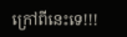ក្រៅពីនេះទេ!!!